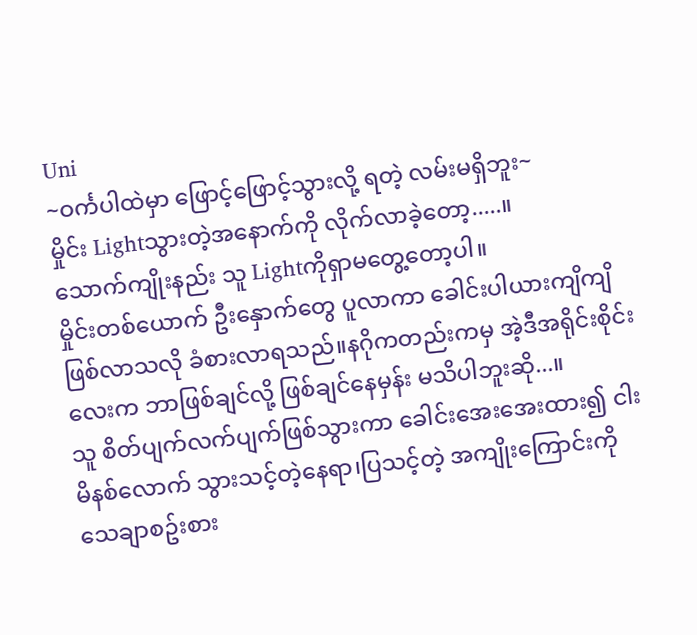Uni
~ဝင်္ကပါထဲမှာ ဖြောင့်ဖြောင့်သွားလို့ ရတဲ့ လမ်းမရှိဘူး~
မှိုင်း Lightသွားတဲ့အနောက်ကို လိုက်လာခဲ့တော့.....။
သောက်ကျိုးနည်း သူ Lightကိုရှာမတွေ့တော့ပါ။
မှိုင်းတစ်ယောက် ဦးနှောက်တွေ ပူလာကာ ခေါင်းပါယားကျိကျိဖြစ်လာသလို ခံစားလာရသည်။နဂိုကတည်းကမှ အဲ့ဒီအရိုင်းစိုင်းလေးက ဘာဖြစ်ချင်လို့ ဖြစ်ချင်နေမှန်း မသိပါဘူးဆို...။
သူ စိတ်ပျက်လက်ပျက်ဖြစ်သွားကာ ခေါင်းအေးအေးထား၍ ငါးမိနစ်လောက် သွားသင့်တဲ့နေရာ၊ပြသင့်တဲ့ အကျိုးကြောင်းကို သေချာစဥ်းစား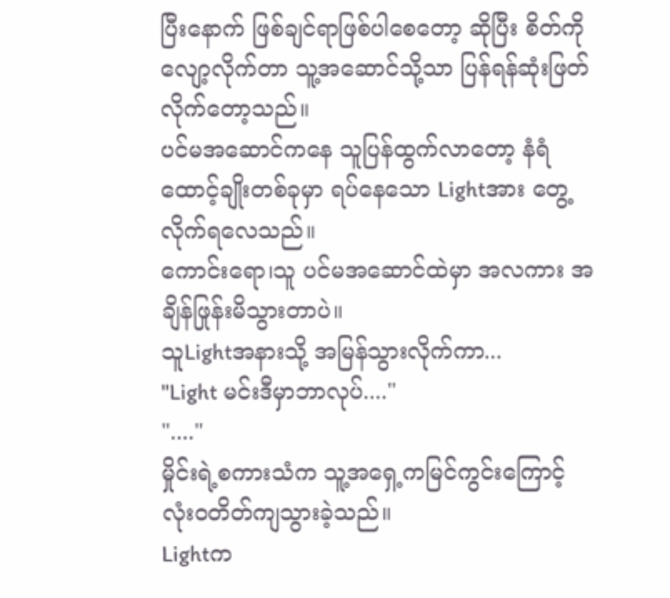ပြီးနောက် ဖြစ်ချင်ရာဖြစ်ပါစေတော့ ဆိုပြီး စိတ်ကိုလျော့လိုက်တာ သူ့အဆောင်သို့သာ ပြန်ရန်ဆုံးဖြတ်လိုက်တော့သည်။
ပင်မအဆောင်ကနေ သူပြန်ထွက်လာတော့ နံရံထောင့်ချိုးတစ်ခုမှာ ရပ်နေသော Lightအား တွေ့လိုက်ရလေသည်။
ကောင်းရော၊သူ ပင်မအဆောင်ထဲမှာ အလကား အချိန်ဖြုန်းမိသွားတာပဲ။
သူLightအနားသို့ အမြန်သွားလိုက်ကာ...
"Light မင်းဒီမှာဘာလုပ်...."
"...."
မှိုင်းရဲ့စကားသံက သူ့အရှေ့ကမြင်ကွင်းကြောင့် လုံးဝတိတ်ကျသွားခဲ့သည်။
Lightက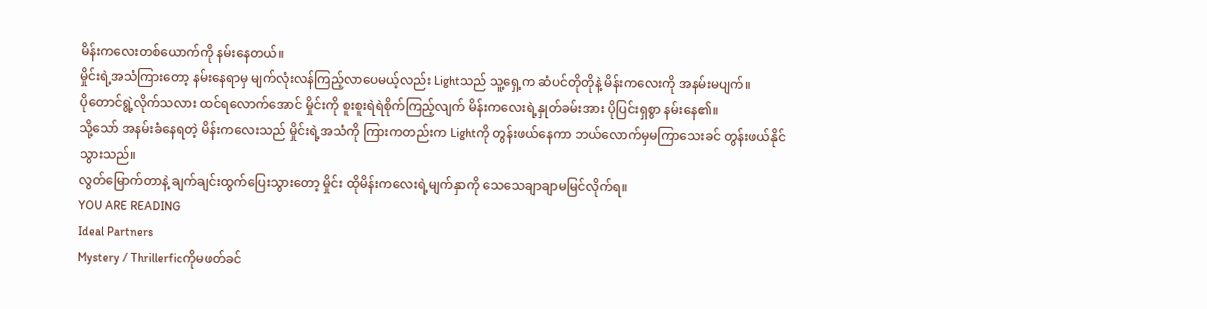မိန်းကလေးတစ်ယောက်ကို နမ်းနေတယ်။
မှိုင်းရဲ့အသံကြားတော့ နမ်းနေရာမှ မျက်လုံးလန်ကြည့်လာပေမယ့်လည်း Lightသည် သူ့ရှေ့က ဆံပင်တိုတိုနဲ့ မိန်းကလေးကို အနမ်းမပျက်။
ပိုတောင်ရွဲ့လိုက်သလား ထင်ရလောက်အောင် မှိုင်းကို စူးစူးရဲရဲစိုက်ကြည့်လျက် မိန်းကလေးရဲ့နှုတ်ခမ်းအား ပိုပြင်းရှစွာ နမ်းနေ၏။
သို့သော် အနမ်းခံနေရတဲ့ မိန်းကလေးသည် မှိုင်းရဲ့အသံကို ကြားကတည်းက Lightကို တွန်းဖယ်နေကာ ဘယ်လောက်မှမကြာသေးခင် တွန်းဖယ်နိုင်သွားသည်။
လွတ်မြောက်တာနဲ့ ချက်ချင်းထွက်ပြေးသွားတော့ မှိုင်း ထိုမိန်းကလေးရဲ့မျက်နှာကို သေသေချာချာမမြင်လိုက်ရ။
YOU ARE READING
Ideal Partners
Mystery / Thrillerficကိုမဖတ်ခင်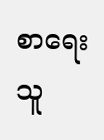စာရေးသူ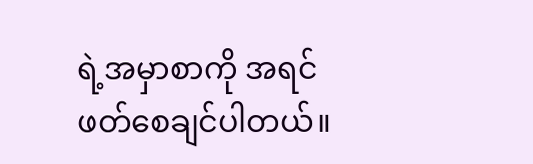ရဲ့အမှာစာကို အရင်ဖတ်စေချင်ပါတယ်။